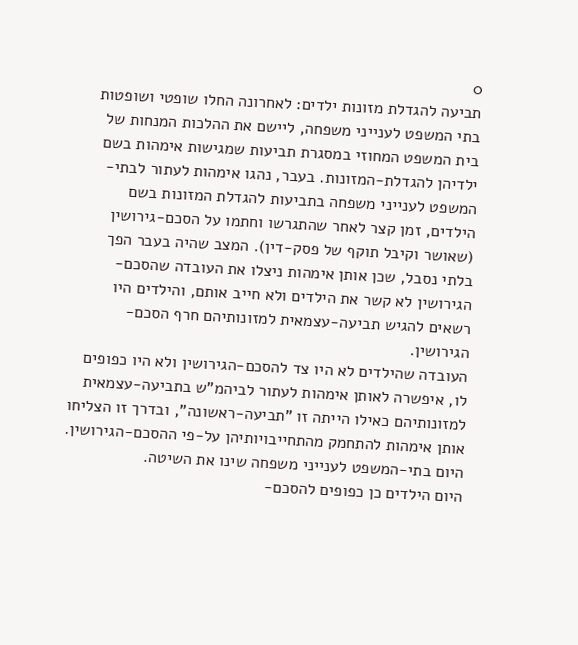0
תביעה להגדלת מזונות ילדים: לאחרונה החלו שופטי ושופטות בתי המשפט לענייני משפחה, ליישם את ההלכות המנחות של בית המשפט המחוזי במסגרת תביעות שמגישות אימהות בשם ילדיהן להגדלת-המזונות. בעבר, נהגו אימהות לעתור לבתי-המשפט לענייני משפחה בתביעות להגדלת המזונות בשם הילדים, זמן קצר לאחר שהתגרשו וחתמו על הסכם-גירושין (שאושר וקיבל תוקף של פסק-דין). המצב שהיה בעבר הפך בלתי נסבל, שכן אותן אימהות ניצלו את העובדה שהסכם-הגירושין לא קשר את הילדים ולא חייב אותם, והילדים היו רשאים להגיש תביעה-עצמאית למזונותיהם חרף הסכם-הגירושין.
העובדה שהילדים לא היו צד להסכם-הגירושין ולא היו כפופים לו, איפשרה לאותן אימהות לעתור לביהמ"ש בתביעה-עצמאית למזונותיהם כאילו הייתה זו "תביעה-ראשונה", ובדרך זו הצליחו אותן אימהות להתחמק מהתחייבויותיהן על-פי ההסכם-הגירושין. היום בתי-המשפט לענייני משפחה שינו את השיטה.
היום הילדים כן כפופים להסכם-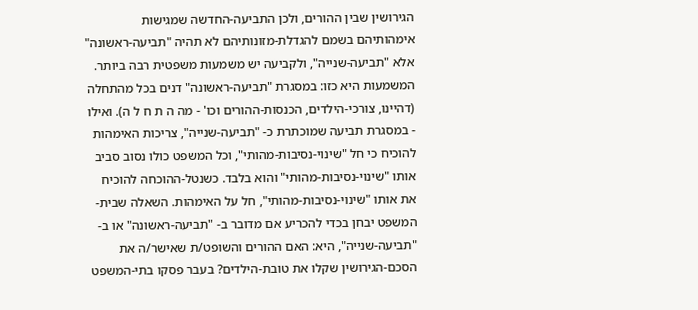הגירושין שבין ההורים, ולכן התביעה-החדשה שמגישות אימהותיהם בשמם להגדלת-מזונותיהם לא תהיה "תביעה-ראשונה" אלא "תביעה-שנייה", ולקביעה יש משמעות משפטית רבה ביותר.
המשמעות היא כזו: במסגרת "תביעה-ראשונה" דנים בכל מהתחלה (דהיינו, צורכי-הילדים, הכנסות-ההורים וכו' - מה ה ת ח ל ה). ואילו - במסגרת תביעה שמוכתרת כ- "תביעה-שנייה", צריכות האימהות להוכיח כי חל "שינוי-נסיבות-מהותי", וכל המשפט כולו נסוב סביב אותו "שינוי-נסיבות-מהותי" והוא בלבד. כשנטל-ההוכחה להוכיח את אותו "שינוי-נסיבות-מהותי", חל על האימהות. השאלה שבית-המשפט יבחן בכדי להכריע אם מדובר ב- "תביעה-ראשונה" או ב- "תביעה-שנייה", היא: האם ההורים והשופט/ת שאישר/ה את הסכם-הגירושין שקלו את טובת-הילדים? בעבר פסקו בתי-המשפט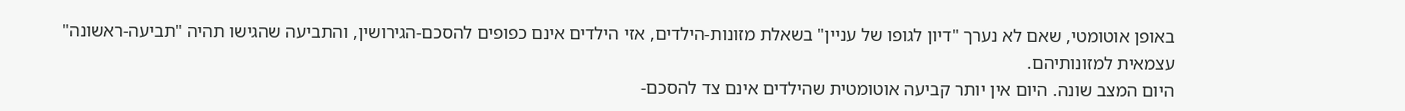באופן אוטומטי, שאם לא נערך "דיון לגופו של עניין" בשאלת מזונות-הילדים, אזי הילדים אינם כפופים להסכם-הגירושין, והתביעה שהגישו תהיה "תביעה-ראשונה" עצמאית למזונותיהם.
היום המצב שונה. היום אין יותר קביעה אוטומטית שהילדים אינם צד להסכם-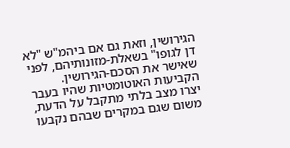הגירושין, וזאת גם אם ביהמ"ש "לא דן לגופו" בשאלת-מזונותיהם, לפני שאישר את הסכם-הגירושין. הקביעות האוטומטיות שהיו בעבר יצרו מצב בלתי מתקבל על הדעת, משום שגם במקרים שבהם נקבעו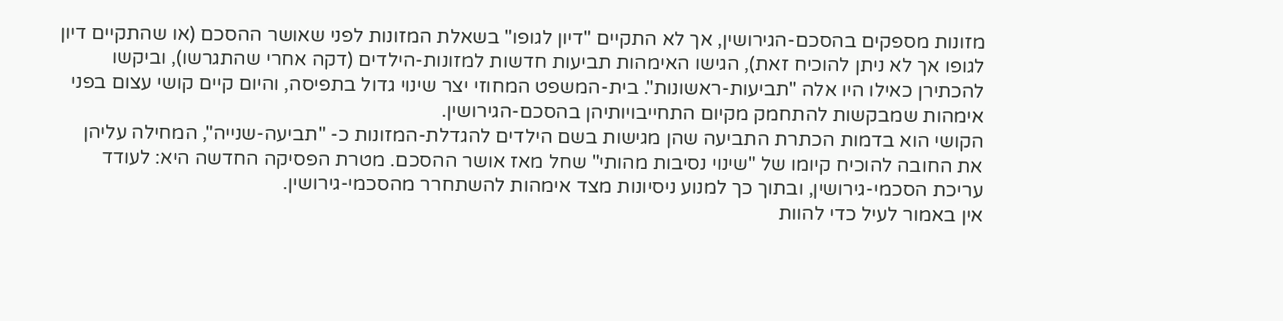מזונות מספקים בהסכם-הגירושין, אך לא התקיים "דיון לגופו" בשאלת המזונות לפני שאושר ההסכם (או שהתקיים דיון לגופו אך לא ניתן להוכיח זאת), הגישו האימהות תביעות חדשות למזונות-הילדים (דקה אחרי שהתגרשו), וביקשו להכתירן כאילו היו אלה "תביעות-ראשונות". בית-המשפט המחוזי יצר שינוי גדול בתפיסה, והיום קיים קושי עצום בפני אימהות שמבקשות להתחמק מקיום התחייבויותיהן בהסכם-הגירושין.
הקושי הוא בדמות הכתרת התביעה שהן מגישות בשם הילדים להגדלת-המזונות כ- "תביעה-שנייה", המחילה עליהן את החובה להוכיח קיומו של "שינוי נסיבות מהותי" שחל מאז אושר ההסכם. מטרת הפסיקה החדשה היא: לעודד עריכת הסכמי-גירושין, ובתוך כך למנוע ניסיונות מצד אימהות להשתחרר מהסכמי-גירושין.
אין באמור לעיל כדי להוות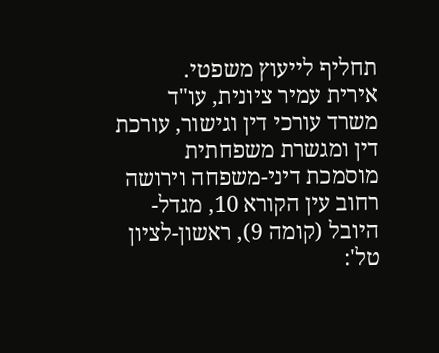תחליף לייעוץ משפטי.
אירית עמיר ציונית, עו"ד משרד עורכי דין וגישור, עורכת דין ומגשרת משפחתית מוסמכת דיני-משפחה וירושה רחוב עין הקורא 10, מגדל-היובל (קומה 9), ראשון-לציון טל':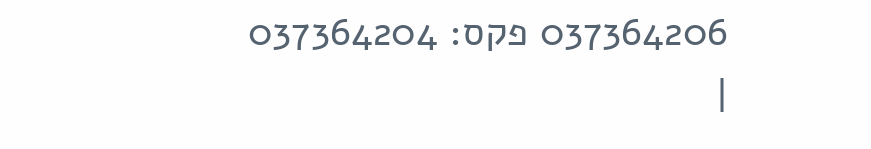037364206 פקס: 037364204
|